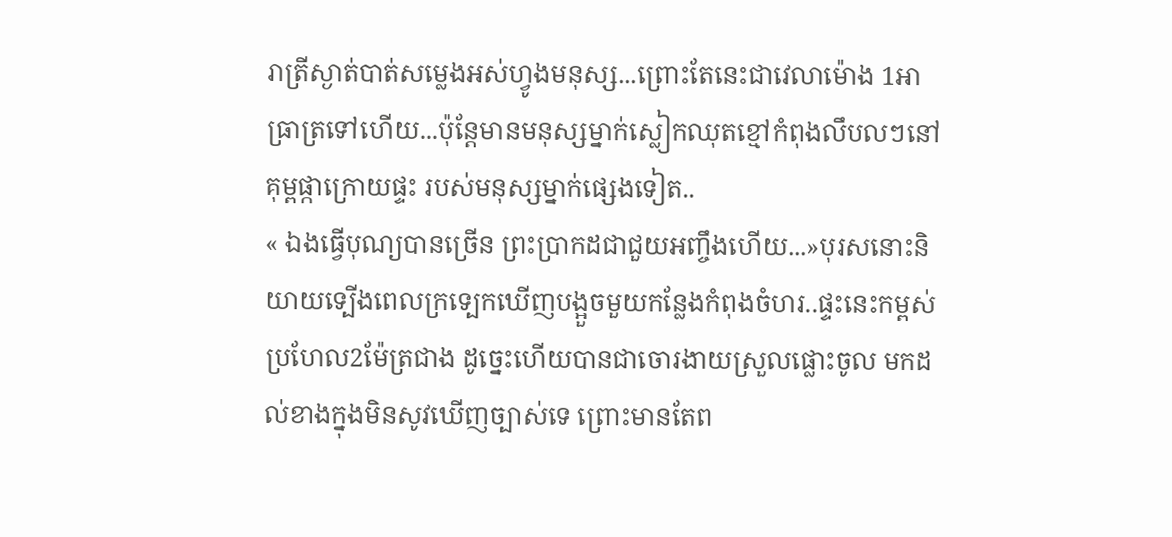រាត្រីស្ងាត់បាត់សម្លេងអស់ហ្វូងមនុស្ស...ព្រោះតែនេះជាវេលាម៉ោង 1អាធ្រាត្រទៅហេីយ...ប៉ុន្តែមានមនុស្សម្នាក់ស្លៀកឈុតខ្មៅកំពុងលឹបលៗនៅគុម្ពផ្កាក្រោយផ្ទះ របស់មនុស្សម្នាក់ផ្សេងទៀត..
« ឯងធ្វេីបុណ្យបានច្រេីន ព្រះប្រាកដជាជួយអញ្ចឹងហេីយ...»បុរសនោះនិយាយទ្បេីងពេលក្រទ្បេកឃេីញបង្អួចមួយកន្លែងកំពុងចំហរ..ផ្ទះនេះកម្ពស់ប្រហែល2ម៉ែត្រជាង ដូច្នេះហេីយបានជាចោរងាយស្រួលផ្លោះចូល មកដល់ខាងក្នុងមិនសូវឃេីញច្បាស់ទេ ព្រោះមានតែព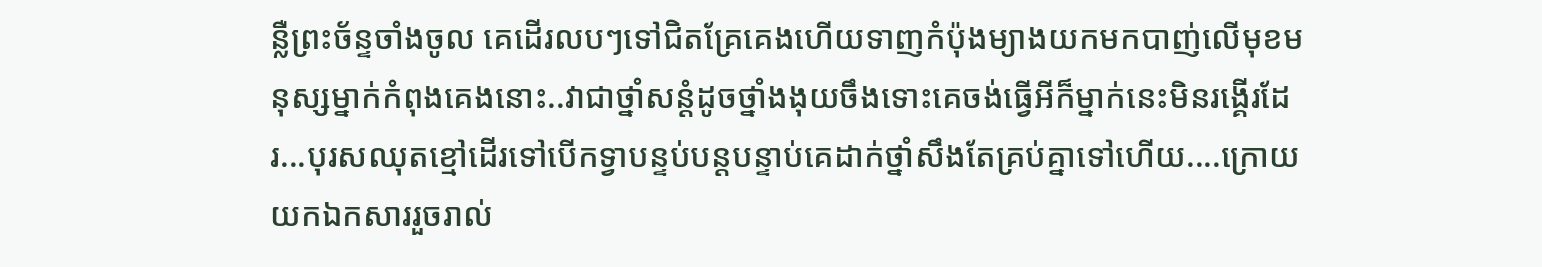ន្លឺព្រះច័ន្ទចាំងចូល គេដេីរលបៗទៅជិតគ្រែគេងហេីយទាញកំប៉ុងម្យាងយកមកបាញ់លេីមុខមនុស្សម្នាក់កំពុងគេងនោះ..វាជាថ្នាំសន្តំដូចថ្នាំងងុយចឹងទោះគេចង់ធ្វេីអីក៏ម្នាក់នេះមិនរង្គេីរដែរ...បុរសឈុតខ្មៅដេីរទៅបេីកទ្វាបន្ទប់បន្តបន្ទាប់គេដាក់ថ្នាំសឹងតែគ្រប់គ្នាទៅហេីយ....ក្រោយយកឯកសាររួចរាល់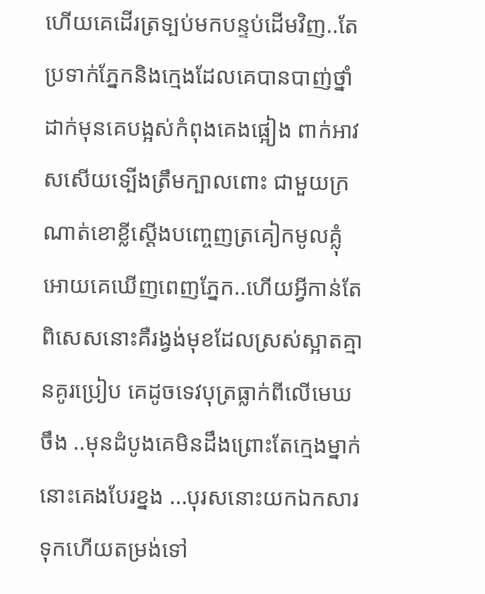ហេីយគេដេីរត្រទ្បប់មកបន្ទប់ដេីមវិញ..តែប្រទាក់ភ្នែកនិងក្មេងដែលគេបានបាញ់ថ្នាំដាក់មុនគេបង្អស់កំពុងគេងផ្អៀង ពាក់អាវសសេីយទ្បេីងត្រឹមក្បាលពោះ ជាមួយក្រណាត់ខោខ្លីស្តេីងបញ្ចេញត្រគៀកមូលគ្លុំអោយគេឃេីញពេញភ្នែក..ហេីយអ្វីកាន់តែពិសេសនោះគឺរង្វង់មុខដែលស្រស់ស្អាតគ្មានគូរប្រៀប គេដូចទេវបុត្រធ្លាក់ពីលេីមេឃចឹង ..មុនដំបូងគេមិនដឹងព្រោះតែក្មេងម្នាក់នោះគេងបែរខ្នង ...បុរសនោះយកឯកសារទុកហេីយតម្រង់ទៅ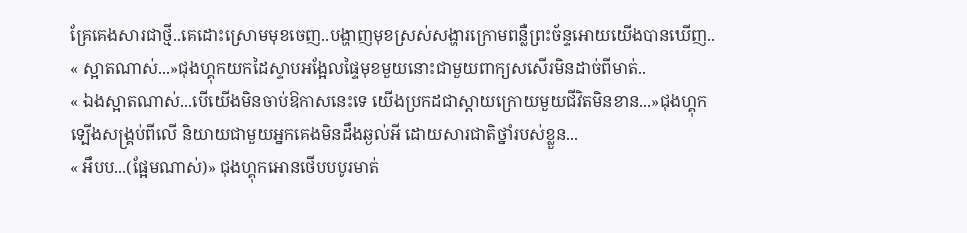គ្រែគេងសារជាថ្មី..គេដោះស្រោមមុខចេញ..បង្ហាញមុខស្រស់សង្ហារក្រោមពន្លឺព្រះច័ន្ទអោយយេីងបានឃេីញ..
« ស្អាតណាស់...»ជុងហ្គុកយកដៃស្ទាបអង្អែលផ្ទៃមុខមួយនោះជាមួយពាក្យសសេីរមិនដាច់ពីមាត់..
« ឯងស្អាតណាស់...បេីយេីងមិនចាប់ឱកាសនេះទេ យេីងប្រកដជាស្តាយក្រោយមួយជីវិតមិនខាន...»ជុងហ្គុកទ្បេីងសង្រ្គប់ពីលេី និយាយជាមួយអ្នកគេងមិនដឹងឆ្ងល់អី ដោយសារជាតិថ្នាំរបស់ខ្លួន...
« អឹបប...(ផ្អែមណាស់)» ជុងហ្គុកអោនថេីបបបូរមាត់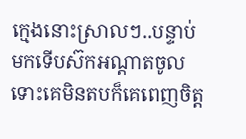ក្មេងនោះស្រាលៗ..បន្ទាប់មកទេីបស៊កអណ្តាតចូល ទោះគេមិនតបក៏គេពេញចិត្ត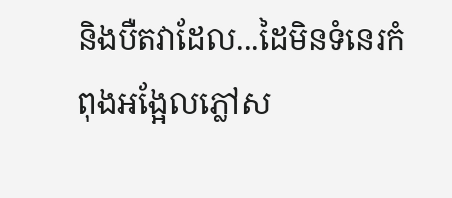និងបឺតវាដែល...ដៃមិនទំនេរកំពុងអង្អែលភ្លៅស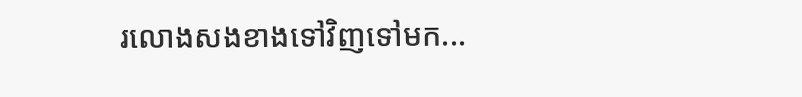រលោងសងខាងទៅវិញទៅមក...